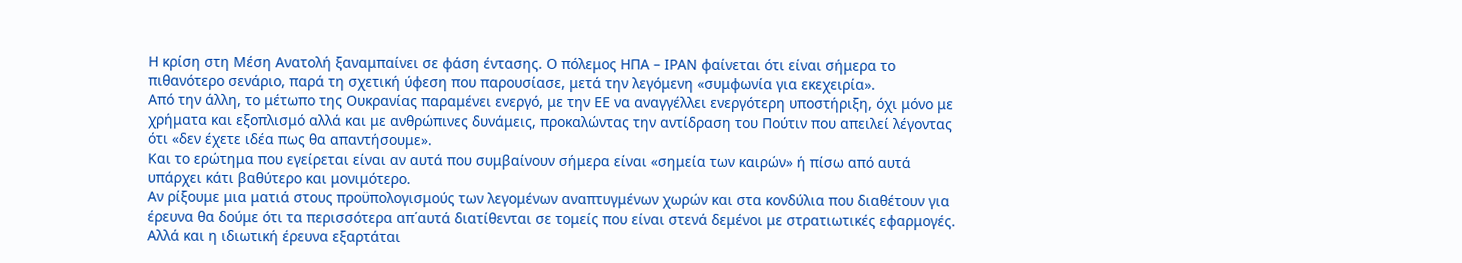Η κρίση στη Μέση Ανατολή ξαναμπαίνει σε φάση έντασης. Ο πόλεμος ΗΠΑ – ΙΡΑΝ φαίνεται ότι είναι σήμερα το πιθανότερο σενάριο, παρά τη σχετική ύφεση που παρουσίασε, μετά την λεγόμενη «συμφωνία για εκεχειρία».
Από την άλλη, το μέτωπο της Ουκρανίας παραμένει ενεργό, με την ΕΕ να αναγγέλλει ενεργότερη υποστήριξη, όχι μόνο με χρήματα και εξοπλισμό αλλά και με ανθρώπινες δυνάμεις, προκαλώντας την αντίδραση του Πούτιν που απειλεί λέγοντας ότι «δεν έχετε ιδέα πως θα απαντήσουμε».
Και το ερώτημα που εγείρεται είναι αν αυτά που συμβαίνουν σήμερα είναι «σημεία των καιρών» ή πίσω από αυτά υπάρχει κάτι βαθύτερο και μονιμότερο.
Αν ρίξουμε μια ματιά στους προϋπολογισμούς των λεγομένων αναπτυγμένων χωρών και στα κονδύλια που διαθέτουν για έρευνα θα δούμε ότι τα περισσότερα απ΄αυτά διατίθενται σε τομείς που είναι στενά δεμένοι με στρατιωτικές εφαρμογές. Αλλά και η ιδιωτική έρευνα εξαρτάται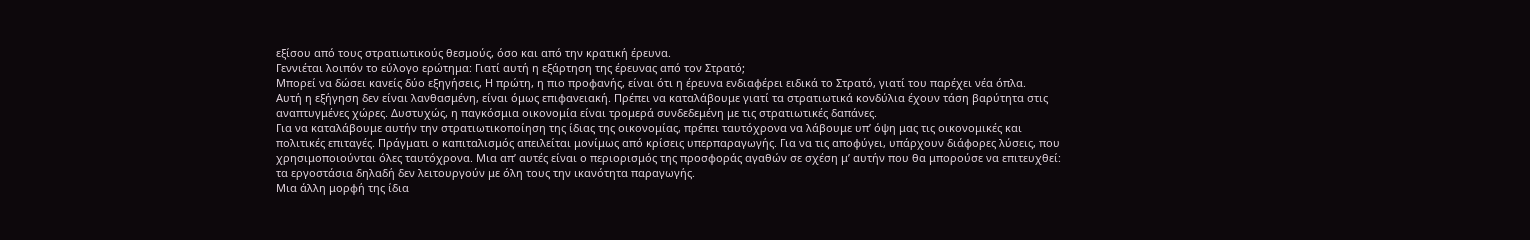εξίσου από τους στρατιωτικούς θεσμούς, όσο και από την κρατική έρευνα.
Γεννιέται λοιπόν το εύλογο ερώτημα: Γιατί αυτή η εξάρτηση της έρευνας από τον Στρατό;
Μπορεί να δώσει κανείς δύο εξηγήσεις, Η πρώτη, η πιο προφανής, είναι ότι η έρευνα ενδιαφέρει ειδικά το Στρατό, γιατί του παρέχει νέα όπλα.
Αυτή η εξήγηση δεν είναι λανθασμένη, είναι όμως επιφανειακή. Πρέπει να καταλάβουμε γιατί τα στρατιωτικά κονδύλια έχουν τάση βαρύτητα στις αναπτυγμένες χώρες. Δυστυχώς, η παγκόσμια οικονομία είναι τρομερά συνδεδεμένη με τις στρατιωτικές δαπάνες.
Για να καταλάβουμε αυτήν την στρατιωτικοποίηση της ίδιας της οικονομίας, πρέπει ταυτόχρονα να λάβουμε υπ’ όψη μας τις οικονομικές και πολιτικές επιταγές. Πράγματι ο καπιταλισμός απειλείται μονίμως από κρίσεις υπερπαραγωγής. Για να τις αποφύγει, υπάρχουν διάφορες λύσεις, που χρησιμοποιούνται όλες ταυτόχρονα. Μια απ’ αυτές είναι ο περιορισμός της προσφοράς αγαθών σε σχέση μ’ αυτήν που θα μπορούσε να επιτευχθεί: τα εργοστάσια δηλαδή δεν λειτουργούν με όλη τους την ικανότητα παραγωγής.
Μια άλλη μορφή της ίδια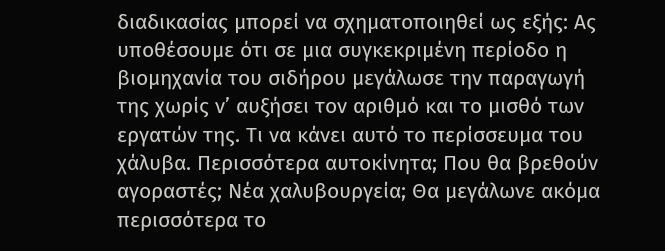διαδικασίας μπορεί να σχηματοποιηθεί ως εξής: Ας υποθέσουμε ότι σε μια συγκεκριμένη περίοδο η βιομηχανία του σιδήρου μεγάλωσε την παραγωγή της χωρίς ν’ αυξήσει τον αριθμό και το μισθό των εργατών της. Τι να κάνει αυτό το περίσσευμα του χάλυβα. Περισσότερα αυτοκίνητα; Που θα βρεθούν αγοραστές; Νέα χαλυβουργεία; Θα μεγάλωνε ακόμα περισσότερα το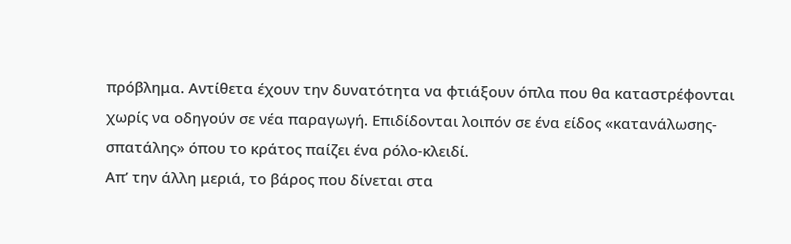πρόβλημα. Αντίθετα έχουν την δυνατότητα να φτιάξουν όπλα που θα καταστρέφονται χωρίς να οδηγούν σε νέα παραγωγή. Επιδίδονται λοιπόν σε ένα είδος «κατανάλωσης-σπατάλης» όπου το κράτος παίζει ένα ρόλο-κλειδί.
Απ’ την άλλη μεριά, το βάρος που δίνεται στα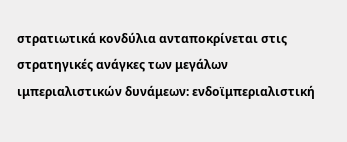στρατιωτικά κονδύλια ανταποκρίνεται στις στρατηγικές ανάγκες των μεγάλων ιμπεριαλιστικών δυνάμεων: ενδοϊμπεριαλιστική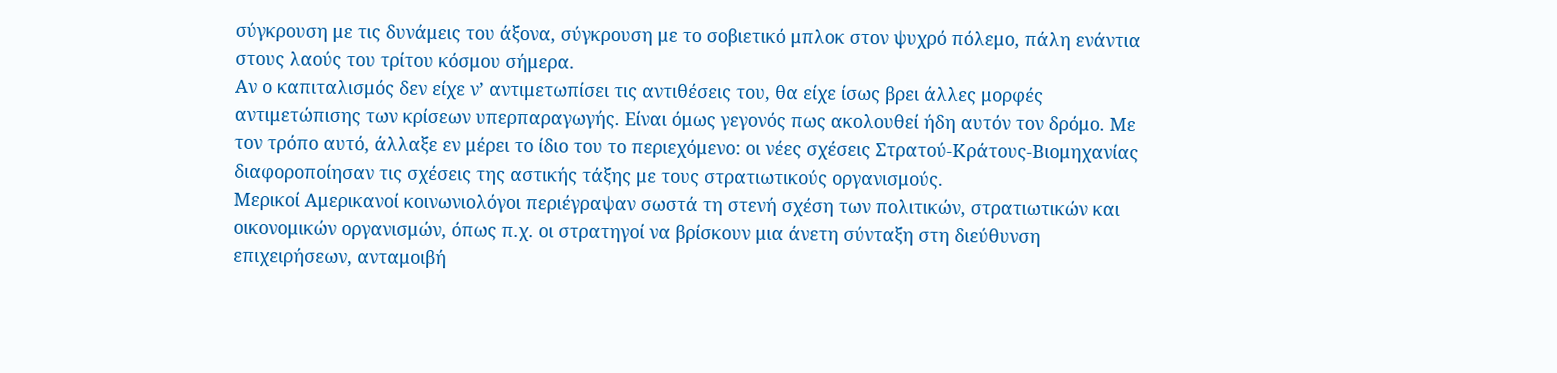σύγκρουση με τις δυνάμεις του άξονα, σύγκρουση με το σοβιετικό μπλοκ στον ψυχρό πόλεμο, πάλη ενάντια στους λαούς του τρίτου κόσμου σήμερα.
Αν ο καπιταλισμός δεν είχε ν’ αντιμετωπίσει τις αντιθέσεις του, θα είχε ίσως βρει άλλες μορφές αντιμετώπισης των κρίσεων υπερπαραγωγής. Είναι όμως γεγονός πως ακολουθεί ήδη αυτόν τον δρόμο. Με τον τρόπο αυτό, άλλαξε εν μέρει το ίδιο του το περιεχόμενο: οι νέες σχέσεις Στρατού-Κράτους-Βιομηχανίας διαφοροποίησαν τις σχέσεις της αστικής τάξης με τους στρατιωτικούς οργανισμούς.
Μερικοί Αμερικανοί κοινωνιολόγοι περιέγραψαν σωστά τη στενή σχέση των πολιτικών, στρατιωτικών και οικονομικών οργανισμών, όπως π.χ. οι στρατηγοί να βρίσκουν μια άνετη σύνταξη στη διεύθυνση επιχειρήσεων, ανταμοιβή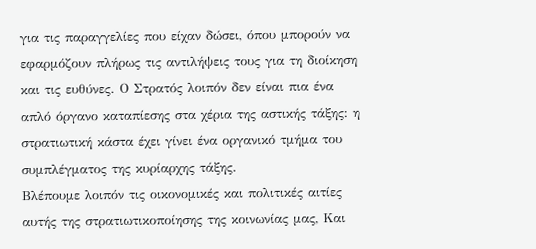για τις παραγγελίες που είχαν δώσει, όπου μπορούν να εφαρμόζουν πλήρως τις αντιλήψεις τους για τη διοίκηση και τις ευθύνες. Ο Στρατός λοιπόν δεν είναι πια ένα απλό όργανο καταπίεσης στα χέρια της αστικής τάξης: η στρατιωτική κάστα έχει γίνει ένα οργανικό τμήμα του συμπλέγματος της κυρίαρχης τάξης.
Βλέπουμε λοιπόν τις οικονομικές και πολιτικές αιτίες αυτής της στρατιωτικοποίησης της κοινωνίας μας, Και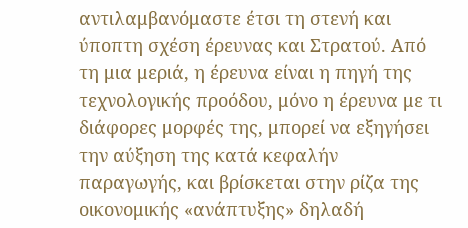αντιλαμβανόμαστε έτσι τη στενή και ύποπτη σχέση έρευνας και Στρατού. Από τη μια μεριά, η έρευνα είναι η πηγή της τεχνολογικής προόδου, μόνο η έρευνα με τι διάφορες μορφές της, μπορεί να εξηγήσει την αύξηση της κατά κεφαλήν παραγωγής, και βρίσκεται στην ρίζα της οικονομικής «ανάπτυξης» δηλαδή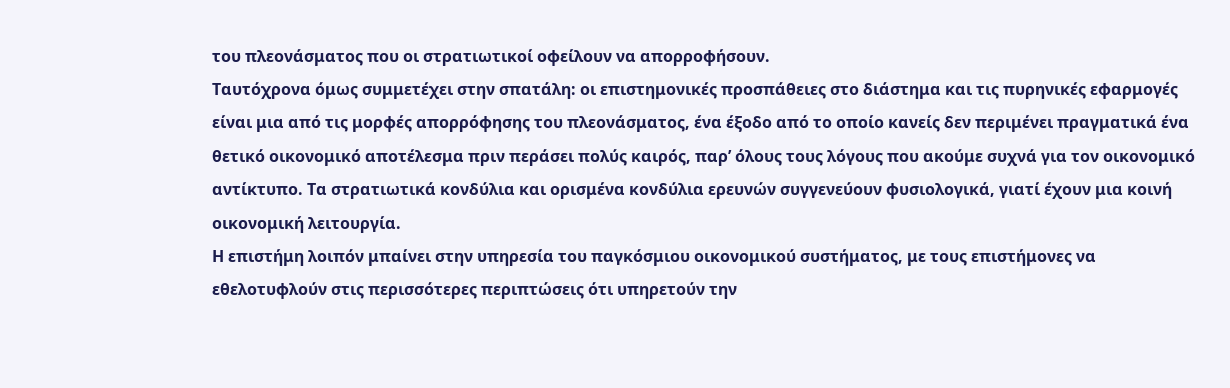του πλεονάσματος που οι στρατιωτικοί οφείλουν να απορροφήσουν.
Ταυτόχρονα όμως συμμετέχει στην σπατάλη: οι επιστημονικές προσπάθειες στο διάστημα και τις πυρηνικές εφαρμογές είναι μια από τις μορφές απορρόφησης του πλεονάσματος, ένα έξοδο από το οποίο κανείς δεν περιμένει πραγματικά ένα θετικό οικονομικό αποτέλεσμα πριν περάσει πολύς καιρός, παρ’ όλους τους λόγους που ακούμε συχνά για τον οικονομικό αντίκτυπο. Τα στρατιωτικά κονδύλια και ορισμένα κονδύλια ερευνών συγγενεύουν φυσιολογικά, γιατί έχουν μια κοινή οικονομική λειτουργία.
Η επιστήμη λοιπόν μπαίνει στην υπηρεσία του παγκόσμιου οικονομικού συστήματος, με τους επιστήμονες να εθελοτυφλούν στις περισσότερες περιπτώσεις ότι υπηρετούν την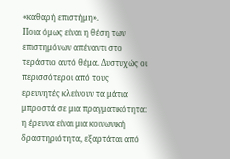«καθαρή επιστήμη».
Ποια όμως είναι η θέση των επιστημόνων απέναντι στο τεράστιο αυτό θέμα. Δυστυχώς οι περισσότεροι από τους ερευνητές κλείνουν τα μάτια μπροστά σε μια πραγματικότητα: η έρευνα είναι μια κοινωνική δραστηριότητα, εξαρτάται από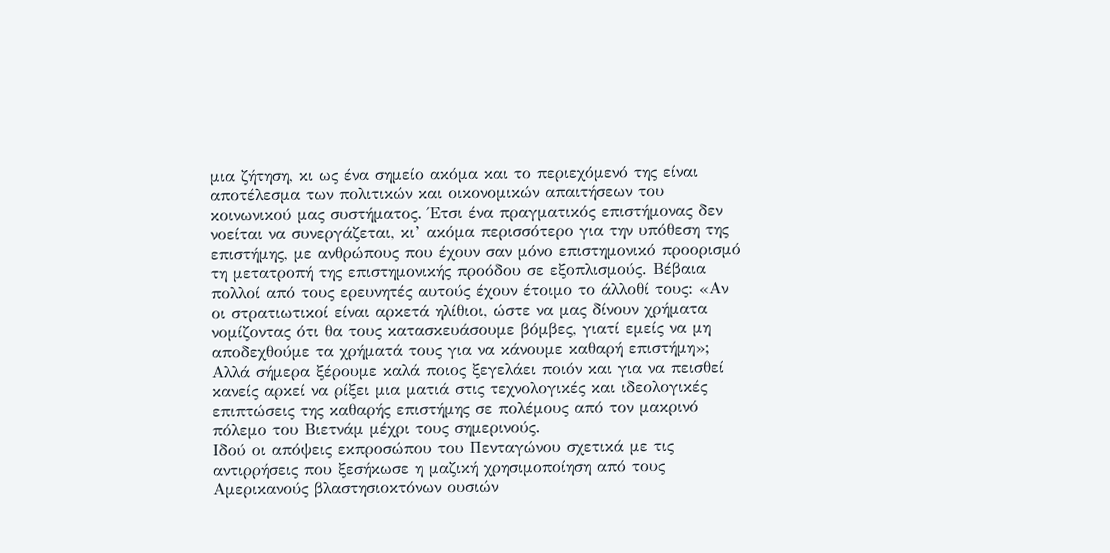μια ζήτηση, κι ως ένα σημείο ακόμα και το περιεχόμενό της είναι αποτέλεσμα των πολιτικών και οικονομικών απαιτήσεων του κοινωνικού μας συστήματος. Έτσι ένα πραγματικός επιστήμονας δεν νοείται να συνεργάζεται, κι’ ακόμα περισσότερο για την υπόθεση της επιστήμης, με ανθρώπους που έχουν σαν μόνο επιστημονικό προορισμό τη μετατροπή της επιστημονικής προόδου σε εξοπλισμούς. Βέβαια πολλοί από τους ερευνητές αυτούς έχουν έτοιμο το άλλοθί τους: «Αν οι στρατιωτικοί είναι αρκετά ηλίθιοι, ώστε να μας δίνουν χρήματα νομίζοντας ότι θα τους κατασκευάσουμε βόμβες, γιατί εμείς να μη αποδεχθούμε τα χρήματά τους για να κάνουμε καθαρή επιστήμη»;
Αλλά σήμερα ξέρουμε καλά ποιος ξεγελάει ποιόν και για να πεισθεί κανείς αρκεί να ρίξει μια ματιά στις τεχνολογικές και ιδεολογικές επιπτώσεις της καθαρής επιστήμης σε πολέμους από τον μακρινό πόλεμο του Βιετνάμ μέχρι τους σημερινούς.
Ιδού οι απόψεις εκπροσώπου του Πενταγώνου σχετικά με τις αντιρρήσεις που ξεσήκωσε η μαζική χρησιμοποίηση από τους Αμερικανούς βλαστησιοκτόνων ουσιών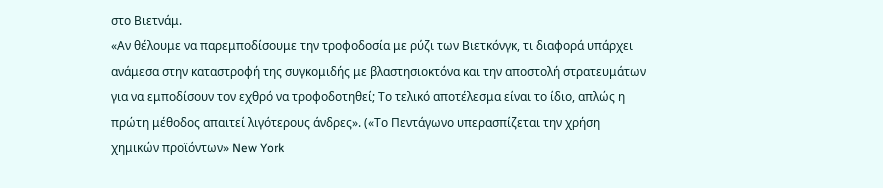στο Βιετνάμ.
«Αν θέλουμε να παρεμποδίσουμε την τροφοδοσία με ρύζι των Βιετκόνγκ, τι διαφορά υπάρχει ανάμεσα στην καταστροφή της συγκομιδής με βλαστησιοκτόνα και την αποστολή στρατευμάτων για να εμποδίσουν τον εχθρό να τροφοδοτηθεί; Το τελικό αποτέλεσμα είναι το ίδιο, απλώς η πρώτη μέθοδος απαιτεί λιγότερους άνδρες». («Το Πεντάγωνο υπερασπίζεται την χρήση χημικών προϊόντων» New York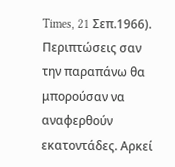Times, 21 Σεπ.1966).
Περιπτώσεις σαν την παραπάνω θα μπορούσαν να αναφερθούν εκατοντάδες. Αρκεί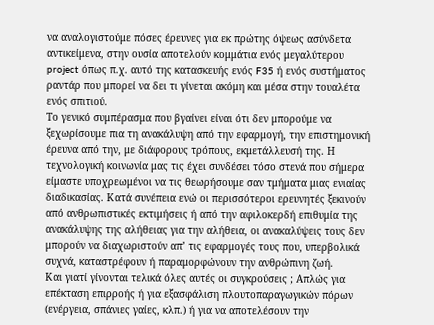να αναλογιστούμε πόσες έρευνες για εκ πρώτης όψεως ασύνδετα αντικείμενα, στην ουσία αποτελούν κομμάτια ενός μεγαλύτερου project όπως π.χ. αυτό της κατασκευής ενός F35 ή ενός συστήματος ραντάρ που μπορεί να δει τι γίνεται ακόμη και μέσα στην τουαλέτα ενός σπιτιού.
Το γενικό συμπέρασμα που βγαίνει είναι ότι δεν μπορούμε να ξεχωρίσουμε πια τη ανακάλυψη από την εφαρμογή, την επιστημονική έρευνα από την, με διάφορους τρόπους, εκμετάλλευσή της. Η τεχνολογική κοινωνία μας τις έχει συνδέσει τόσο στενά που σήμερα είμαστε υποχρεωμένοι να τις θεωρήσουμε σαν τμήματα μιας ενιαίας διαδικασίας. Κατά συνέπεια ενώ οι περισσότεροι ερευνητές ξεκινούν από ανθρωπιστικές εκτιμήσεις ή από την αφιλοκερδή επιθυμία της ανακάλυψης της αλήθειας για την αλήθεια, οι ανακαλύψεις τους δεν μπορούν να διαχωριστούν απ’ τις εφαρμογές τους που, υπερβολικά συχνά, καταστρέφουν ή παραμορφώνουν την ανθρώπινη ζωή.
Και γιατί γίνονται τελικά όλες αυτές οι συγκρούσεις ; Απλώς για επέκταση επιρροής ή για εξασφάλιση πλουτοπαραγωγικών πόρων (ενέργεια, σπάνιες γαίες, κλπ.) ή για να αποτελέσουν την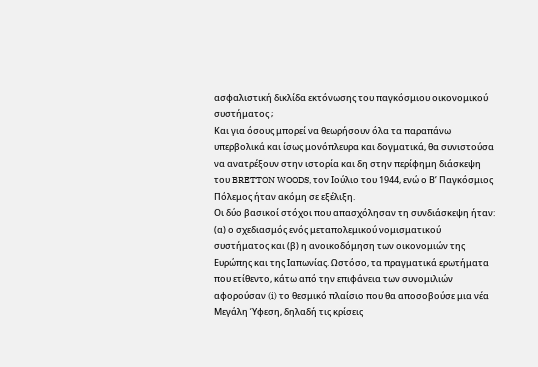ασφαλιστική δικλίδα εκτόνωσης του παγκόσμιου οικονομικού συστήματος ;
Και για όσους μπορεί να θεωρήσουν όλα τα παραπάνω υπερβολικά και ίσως μονόπλευρα και δογματικά, θα συνιστούσα να ανατρέξουν στην ιστορία και δη στην περίφημη διάσκεψη του BRETTON WOODS, τον Ιούλιο του 1944, ενώ ο Β’ Παγκόσμιος Πόλεμος ήταν ακόμη σε εξέλιξη.
Οι δύο βασικοί στόχοι που απασχόλησαν τη συνδιάσκεψη ήταν: (α) ο σχεδιασμός ενός μεταπολεμικού νομισματικού συστήματος και (β) η ανοικοδόμηση των οικονομιών της Ευρώπης και της Ιαπωνίας. Ωστόσο, τα πραγματικά ερωτήματα που ετίθεντο, κάτω από την επιφάνεια των συνομιλιών αφορούσαν (i) το θεσμικό πλαίσιο που θα αποσοβούσε μια νέα Μεγάλη Ύφεση, δηλαδή τις κρίσεις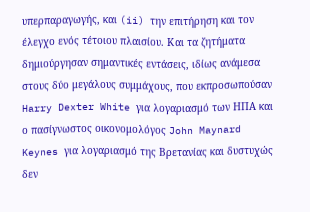υπερπαραγωγής, και (ii) την επιτήρηση και τον έλεγχο ενός τέτοιου πλαισίου. Και τα ζητήματα δημιούργησαν σημαντικές εντάσεις, ιδίως ανάμεσα στους δύο μεγάλους συμμάχους, που εκπροσωπούσαν Harry Dexter White για λογαριασμό των ΗΠΑ και ο πασίγνωστος οικονομολόγος John Maynard Keynes για λογαριασμό της Βρετανίας και δυστυχώς δεν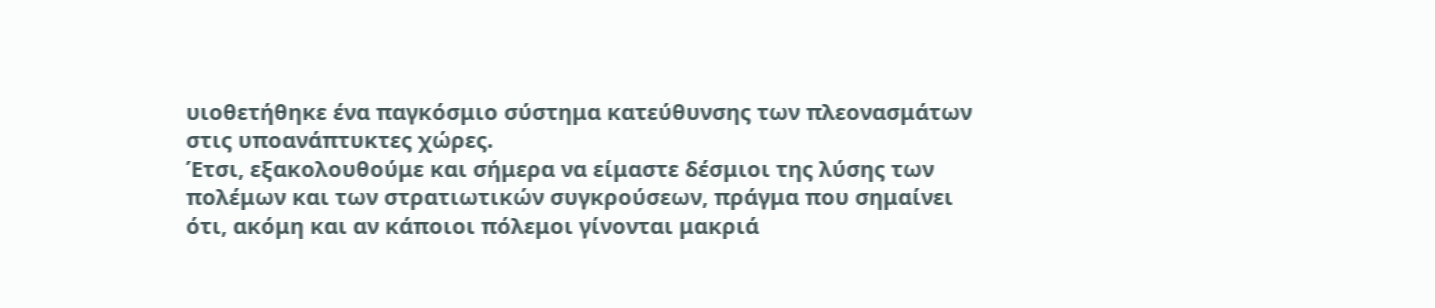υιοθετήθηκε ένα παγκόσμιο σύστημα κατεύθυνσης των πλεονασμάτων στις υποανάπτυκτες χώρες.
Έτσι, εξακολουθούμε και σήμερα να είμαστε δέσμιοι της λύσης των πολέμων και των στρατιωτικών συγκρούσεων, πράγμα που σημαίνει ότι, ακόμη και αν κάποιοι πόλεμοι γίνονται μακριά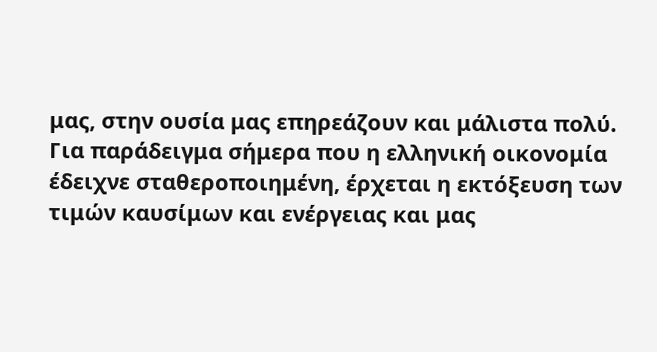μας, στην ουσία μας επηρεάζουν και μάλιστα πολύ. Για παράδειγμα σήμερα που η ελληνική οικονομία έδειχνε σταθεροποιημένη, έρχεται η εκτόξευση των τιμών καυσίμων και ενέργειας και μας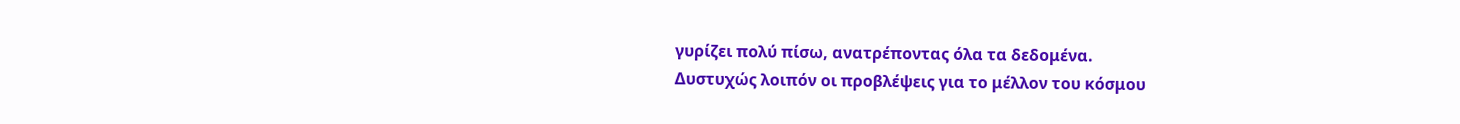γυρίζει πολύ πίσω, ανατρέποντας όλα τα δεδομένα.
Δυστυχώς λοιπόν οι προβλέψεις για το μέλλον του κόσμου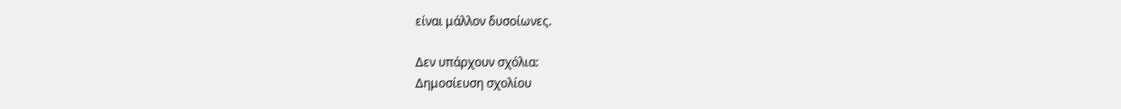είναι μάλλον δυσοίωνες.

Δεν υπάρχουν σχόλια:
Δημοσίευση σχολίου